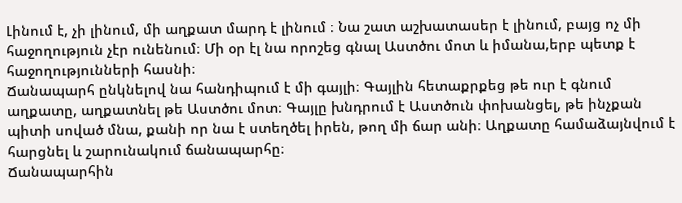Լինում է, չի լինում, մի աղքատ մարդ է լինում ։ Նա շատ աշխատասեր է լինում, բայց ոչ մի հաջողություն չէր ունենում։ Մի օր էլ նա որոշեց գնալ Աստծու մոտ և իմանա,երբ պետք է հաջողությունների հասնի։
Ճանապարհ ընկնելով նա հանդիպում է մի գայլի։ Գայլին հետաքրքեց թե ուր է գնում աղքատը, աղքատնել թե Աստծու մոտ։ Գայլը խնդրում է Աստծուն փոխանցել, թե ինչքան պիտի սոված մնա, քանի որ նա է ստեղծել իրեն, թող մի ճար անի։ Աղքատը համաձայնվում է հարցնել և շարունակում ճանապարհը։
Ճանապարհին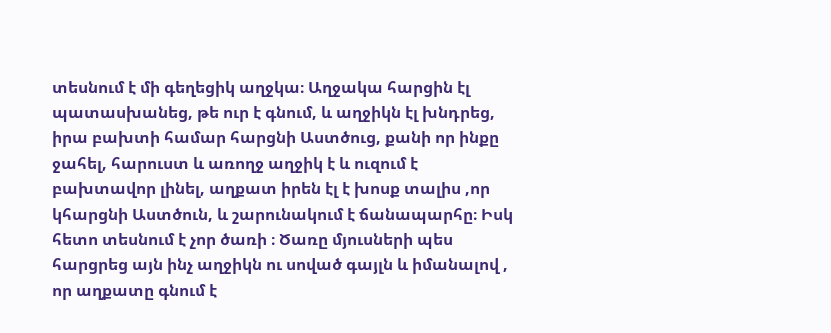տեսնում է մի գեղեցիկ աղջկա։ Աղջակա հարցին էլ պատասխանեց, թե ուր է գնում, և աղջիկն էլ խնդրեց, իրա բախտի համար հարցնի Աստծուց, քանի որ ինքը ջահել, հարուստ և առողջ աղջիկ է և ուզում է բախտավոր լինել, աղքատ իրեն էլ է խոսք տալիս ,որ կհարցնի Աստծուն, և շարունակում է ճանապարհը։ Իսկ հետո տեսնում է չոր ծառի ։ Ծառը մյուսների պես հարցրեց այն ինչ աղջիկն ու սոված գայլն և իմանալով , որ աղքատը գնում է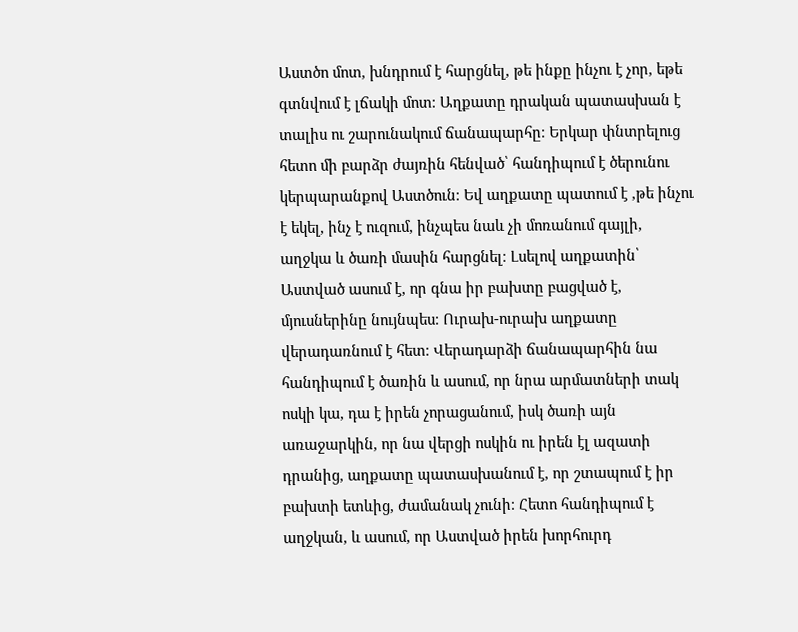Աստծո մոտ, խնդրում է հարցնել, թե ինքը ինչու է չոր, եթե գտնվում է լճակի մոտ։ Աղքատը դրական պատասխան է տալիս ու շարունակում ճանապարհը։ Երկար փնտրելուց հետո մի բարձր ժայռին հենված՝ հանդիպում է ծերունու կերպարանքով Աստծուն։ Եվ աղքատը պատում է ,թե ինչու է եկել, ինչ է ուզում, ինչպես նաև չի մոռանում գայլի, աղջկա և ծառի մասին հարցնել։ Լսելով աղքատին՝ Աստված ասում է, որ գնա իր բախտը բացված է, մյուսներինը նույնպես։ Ուրախ-ուրախ աղքատը վերադառնում է հետ։ Վերադարձի ճանապարհին նա հանդիպում է ծառին և ասում, որ նրա արմատների տակ ոսկի կա, դա է իրեն չորացանում, իսկ ծառի այն առաջարկին, որ նա վերցի ոսկին ու իրեն էլ ազատի դրանից, աղքատը պատասխանում է, որ շտապում է իր բախտի ետևից, ժամանակ չունի։ Հետո հանդիպում է աղջկան, և ասում, որ Աստված իրեն խորհուրդ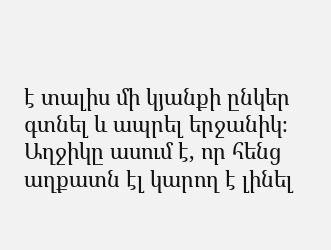է տալիս մի կյանքի ընկեր գտնել և ապրել երջանիկ։ Աղջիկը ասում է, որ հենց աղքատն էլ կարող է լինել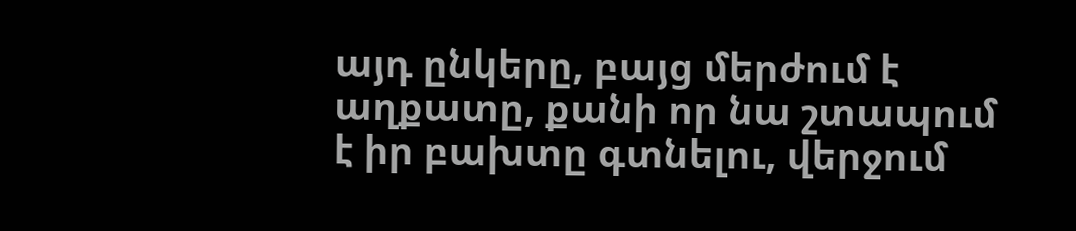այդ ընկերը, բայց մերժում է աղքատը, քանի որ նա շտապում է իր բախտը գտնելու, վերջում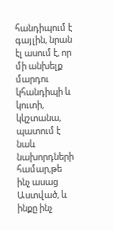հանդիպում է գայլին, նրան էլ ասում է, որ մի անխելք մարդու կհանդիպի և կուտի, կկշտանա, պատում է նաև նախորդների համար,թե ինչ ասաց Աստված, և ինքը ինչ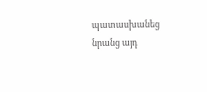պատասխանեց նրանց այդ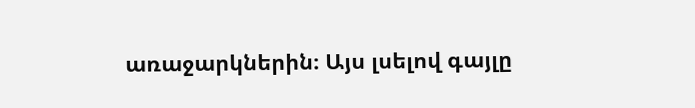առաջարկներին։ Այս լսելով գայլը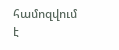համոզվում է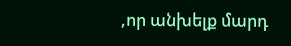,որ անխելք մարդ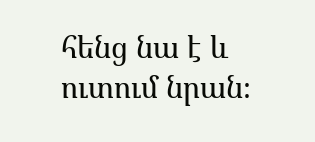հենց նա է և ուտում նրան։